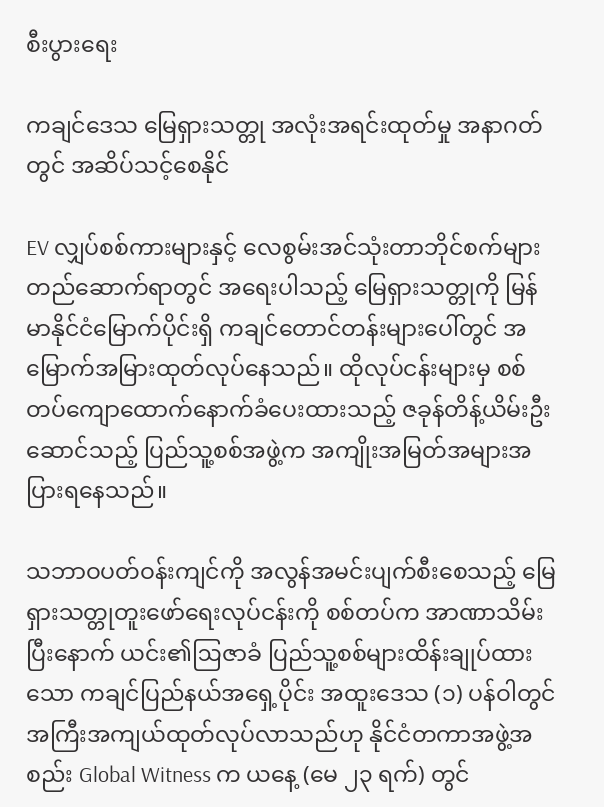စီးပွားရေး

ကချင်ဒေသ မြေရှားသတ္တု အလုံးအရင်းထုတ်မှု အနာဂတ်တွင် အဆိပ်သင့်စေနိုင်

EV လျှပ်စစ်ကားများနှင့် လေစွမ်းအင်သုံးတာဘိုင်စက်များ တည်ဆောက်ရာတွင် အရေးပါသည့် မြေရှားသတ္တုကို မြန်မာနိုင်ငံမြောက်ပိုင်းရှိ ကချင်တောင်တန်းများပေါ်တွင် အမြောက်အမြားထုတ်လုပ်နေသည်။ ထိုလုပ်ငန်းများမှ စစ်တပ်ကျောထောက်နောက်ခံပေးထားသည့် ဇခုန်တိန့်ယိမ်းဦးဆောင်သည့် ပြည်သူ့စစ်အဖွဲ့က အကျိုးအမြတ်အများအပြားရနေသည်။

သဘာဝပတ်ဝန်းကျင်ကို အလွန်အမင်းပျက်စီးစေသည့် မြေရှားသတ္တုတူးဖော်ရေးလုပ်ငန်းကို စစ်တပ်က အာဏာသိမ်းပြီးနောက် ယင်း၏ဩဇာခံ ပြည်သူ့စစ်များထိန်းချုပ်ထားသော ကချင်ပြည်နယ်အရှေ့ပိုင်း အထူးဒေသ (၁) ပန်ဝါတွင် အကြီးအကျယ်ထုတ်လုပ်လာသည်ဟု နိုင်ငံတကာအဖွဲ့အစည်း Global Witness က ယနေ့ (မေ ၂၃ ရက်) တွင်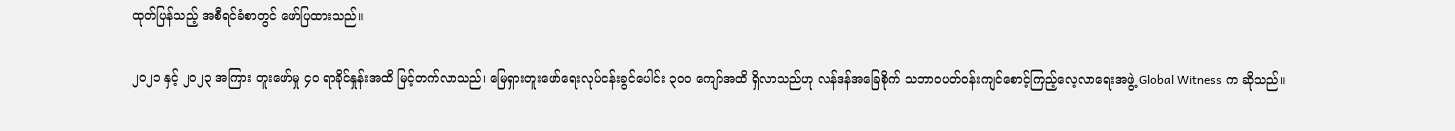ထုတ်ပြန်သည့် အစီရင်ခံစာတွင် ဖော်ပြထားသည်။

၂၀၂၁ နှင့် ၂၀၂၃ အကြား တူးဖော်မှု ၄၀ ရာခိုင်နှုန်းအထိ မြင့်တက်လာသည်၊ မြေရှားတူးဖော်ရေးလုပ်ငန်းခွင်ပေါင်း ၃၀၀ ကျော်အထိ ရှိလာသည်ဟု လန်ဒန်အခြေစိုက် သဘာဝပတ်ဝန်းကျင်စောင့်ကြည့်လေ့လာရေးအဖွဲ့ Global Witness က ဆိုသည်။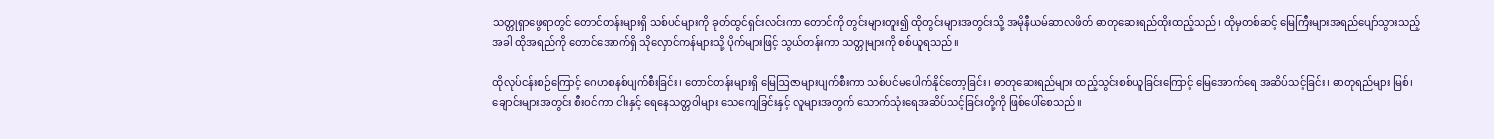သတ္တုရှာဖွေရာတွင် တောင်တန်းများရှိ သစ်ပင်များကို ခုတ်ထွင်ရှင်းလင်းကာ တောင်ကို တွင်းများတူး၍ ထိုတွင်းများအတွင်းသို့ အမိုနီယမ်ဆာလဖိတ် ဓာတုဆေးရည်ထိုးထည့်သည်၊ ထိုမှတစ်ဆင့် မြေကြီးများအရည်ပျော်သွားသည့်အခါ ထိုအရည်ကို တောင်အောက်ရှိ သိုလှောင်ကန်များသို့ ပိုက်များဖြင့် သွယ်တန်းကာ သတ္တုများကို စစ်ယူရသည်။

ထိုလုပ်ငန်းစဉ်ကြောင့် ဂေဟစနစ်ပျက်စီးခြင်း၊ တောင်တန်းများရှိ မြေဩဇာများပျက်စီးကာ သစ်ပင်မပေါက်နိုင်တော့ခြင်း၊ ဓာတုဆေးရည်များ ထည့်သွင်းစစ်ယူခြင်းကြောင့် မြေအောက်ရေ အဆိပ်သင့်ခြင်း၊ ဓာတုရည်များ မြစ်၊ချောင်းများအတွင်း စီးဝင်ကာ ငါးနှင့် ရေနေသတ္တဝါများ သေကျေခြင်းနှင့် လူများအတွက် သောက်သုံးရေအဆိပ်သင့်ခြင်းတို့ကို ဖြစ်ပေါ်စေသည်။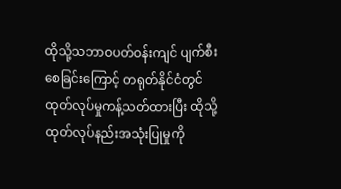ထိုသို့သဘာဝပတ်ဝန်းကျင် ပျက်စီးစေခြင်းကြောင့် တရုတ်နိုင်ငံတွင် ထုတ်လုပ်မှုကန့်သတ်ထားပြီး ထိုသို့ထုတ်လုပ်နည်းအသုံးပြုမှုကို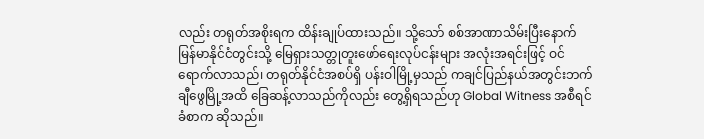လည်း တရုတ်အစိုးရက ထိန်းချုပ်ထားသည်။ သို့သော် စစ်အာဏာသိမ်းပြီးနောက် မြန်မာနိုင်ငံတွင်းသို့ မြေရှားသတ္တုတူးဖော်ရေးလုပ်ငန်းများ အလုံးအရင်းဖြင့် ဝင်ရောက်လာသည်၊ တရုတ်နိုင်ငံအစပ်ရှိ ပန်းဝါမြို့မှသည် ကချင်ပြည်နယ်အတွင်းဘက် ချီဖွေမြို့အထိ ခြေဆန့်လာသည်ကိုလည်း တွေ့ရှိရသည်ဟု Global Witness အစီရင်ခံစာက ဆိုသည်။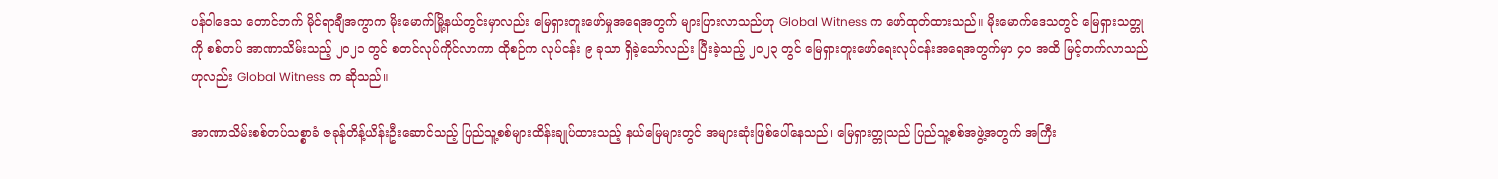ပန်ဝါဒေသ တောင်ဘက် မိုင်ရာချီအကွာက မိုးမောက်မြို့နယ်တွင်းမှာလည်း မြေရှားတူးဖော်မှုအရေအတွက် များပြားလာသည်ဟု Global Witness က ဖော်ထုတ်ထားသည်။ မိုးမောက်ဒေသတွင် မြေရှားသတ္တုကို စစ်တပ် အာဏာသိမ်းသည့် ၂၀၂၁ တွင် စတင်လုပ်ကိုင်လာကာ ထိုစဉ်က လုပ်ငန်း ၉ ခုသာ ရှိခဲ့သော်လည်း ပြီးခဲ့သည့် ၂၀၂၃ တွင် မြေရှားတူးဖော်ရေးလုပ်ငန်းအရေအတွက်မှာ ၄၀ အထိ မြင့်တက်လာသည်ဟုလည်း Global Witness က ဆိုသည်။

အာဏာသိမ်းစစ်တပ်သစ္စာခံ ဇခုန်တိန့်ယိန်းဦးဆောင်သည့် ပြည်သူ့စစ်များထိန်းချုပ်ထားသည့် နယ်မြေများတွင် အများဆုံးဖြစ်ပေါ်နေသည်၊ မြေရှားတ္တုသည် ပြည်သူ့စစ်အဖွဲ့အတွက် အကြီး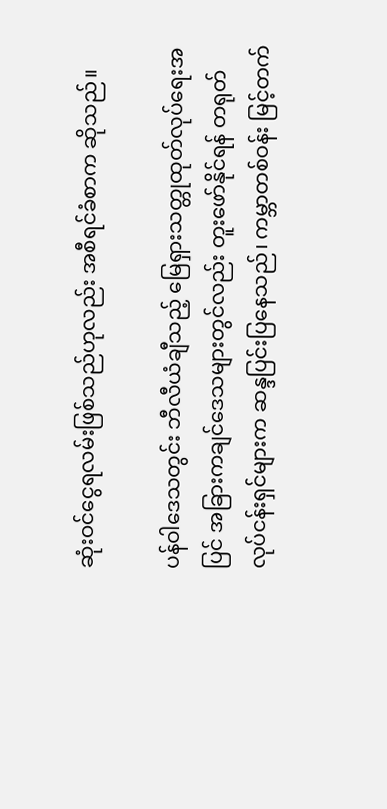ဆုံးဝင်ငွေရလမ်းဖြစ်သည်ဟုလည်း အစီရင်ခံစာက ဆိုသည်။

ပန်ဝါဒေသတွင်း ဘီလီယံချီသည့် မြေရှားသတ္တုထုတ်လုပ်ရေးအပြင် အခြားကချင်ဒေသများတွင်လည်း တူးဖော်နိုင်ရန် တရုတ်လုပ်ငန်းရှင်များက ဆန္ဒပြင်းပြနေသည်၊ ကမ္ဘာတစ်ဝန်း မြင့်တက်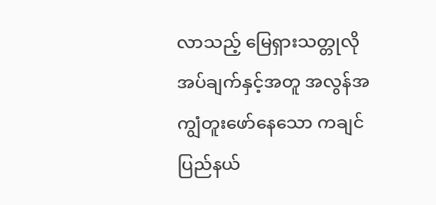လာသည့် မြေရှားသတ္တုလိုအပ်ချက်နှင့်အတူ အလွန်အကျွံတူးဖော်နေသော ကချင်ပြည်နယ်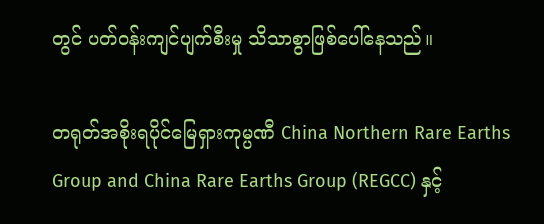တွင် ပတ်ဝန်းကျင်ပျက်စီးမှု သိသာစွာဖြစ်ပေါ်နေသည်။

တရုတ်အစိုးရပိုင်မြေရှားကုမ္ပဏီ China Northern Rare Earths Group and China Rare Earths Group (REGCC) နှင့်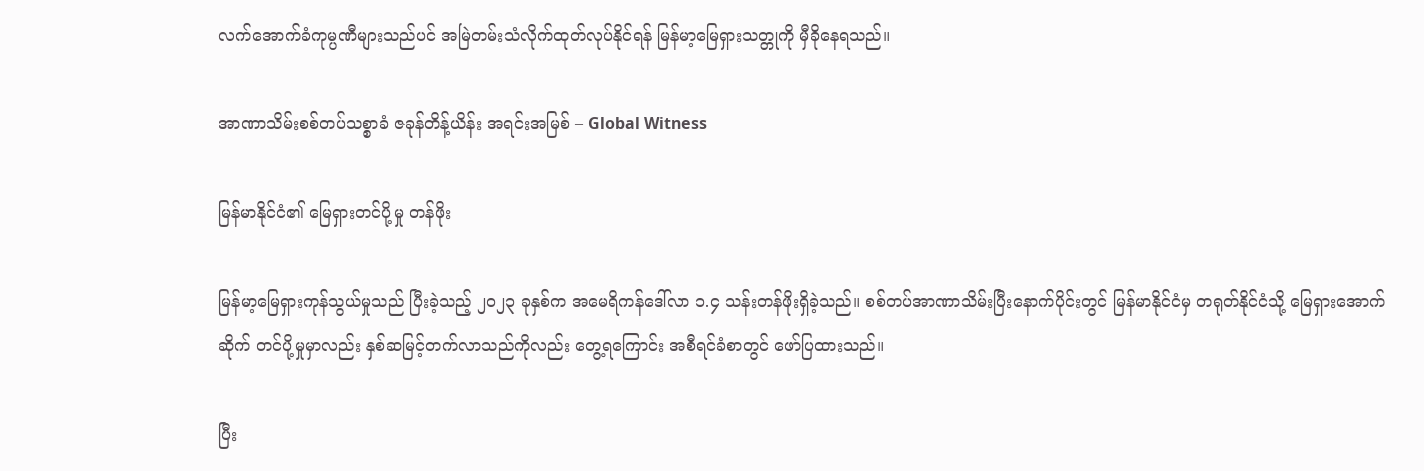လက်အောက်ခံကုမ္ပဏီများသည်ပင် အမြဲတမ်းသံလိုက်ထုတ်လုပ်နိုင်ရန် မြန်မာ့မြေရှားသတ္တုကို မှီခိုနေရသည်။

အာဏာသိမ်းစစ်တပ်သစ္စာခံ ဇခုန်တိန့်ယိန်း အရင်းအမြစ် – Global Witness

မြန်မာနိုင်ငံ၏ မြေရှားတင်ပို့မှု တန်ဖိုး

မြန်မာ့မြေရှားကုန်သွယ်မှုသည် ပြီးခဲ့သည့် ၂၀၂၃ ခုနှစ်က အမေရိကန်ဒေါ်လာ ၁.၄ သန်းတန်ဖိုးရှိခဲ့သည်။ စစ်တပ်အာဏာသိမ်းပြီးနောက်ပိုင်းတွင် မြန်မာနိုင်ငံမှ တရုတ်နိုင်ငံသို့ မြေရှားအောက်ဆိုက် တင်ပို့မှုမှာလည်း နှစ်ဆမြင့်တက်လာသည်ကိုလည်း တွေ့ရကြောင်း အစီရင်ခံစာတွင် ဖော်ပြထားသည်။

ပြီး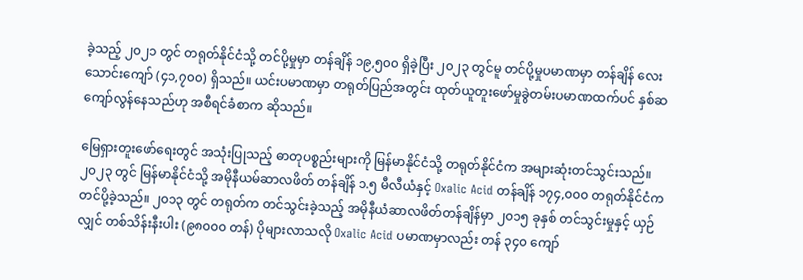ခဲ့သည့် ၂၀၂၁ တွင် တရုတ်နိုင်ငံသို့ တင်ပို့မှုမှာ တန်ချိန် ၁၉,၅၀၀ ရှိခဲ့ပြီး ၂၀၂၃ တွင်မူ တင်ပို့မှုပမာဏမှာ တန်ချိန် လေးသောင်းကျော် (၄၁,၇၀၀) ရှိသည်။ ယင်းပမာဏမှာ တရုတ်ပြည်အတွင်း ထုတ်ယူတူးဖော်မှုခွဲတမ်းပမာဏထက်ပင် နှစ်ဆကျော်လွန်နေသည်ဟု အစီရင်ခံစာက ဆိုသည်။

မြေရှားတူးဖော်ရေးတွင် အသုံးပြုသည့် ဓာတုပစ္စည်းများကို မြန်မာနိုင်ငံသို့ တရုတ်နိုင်ငံက အများဆုံးတင်သွင်းသည်။ ၂၀၂၃ တွင် မြန်မာနိုင်ငံသို့ အမိုနီယမ်ဆာလဖိတ် တန်ချိန် ၁.၅ မီလီယံနှင့် Oxalic Acid တန်ချိန် ၁၇၄,၀၀၀ တရုတ်နိုင်ငံက တင်ပို့ခဲ့သည်။ ၂၀၁၃ တွင် တရုတ်က တင်သွင်းခဲ့သည့် အမိုနီယံဆာလဖိတ်တန်ချိန်မှာ ၂၀၁၅ ခုနှစ် တင်သွင်းမှုနှင့် ယှဉ်လျှင် တစ်သိန်းနီးပါး (၉၈၀၀၀ တန်) ပိုများလာသလို Oxalic Acid ပမာဏမှာလည်း တန် ၃၄၀ ကျော်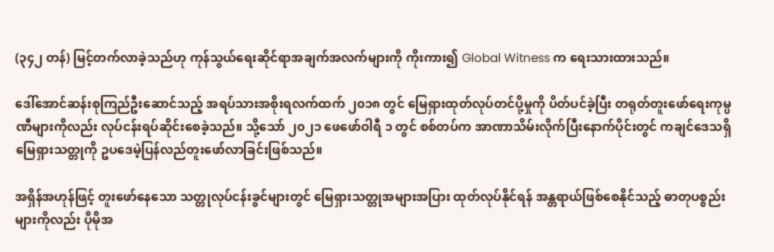(၃၄၂ တန်) မြင့်တက်လာခဲ့သည်ဟု ကုန်သွယ်ရေးဆိုင်ရာအချက်အလက်များကို ကိုးကား၍ Global Witness က ရေးသားထားသည်။

ဒေါ်အောင်ဆန်းစုကြည်ဦးဆောင်သည့် အရပ်သားအစိုးရလက်ထက် ၂၀၁၈ တွင် မြေရှားထုတ်လုပ်တင်ပို့မှုကို ပိတ်ပင်ခဲ့ပြီး တရုတ်တူးဖော်ရေးကုမ္ပဏီများကိုလည်း လုပ်ငန်းရပ်ဆိုင်းစေခဲ့သည်။ သို့သော် ၂၀၂၁ ဖေဖော်ဝါရီ ၁ တွင် စစ်တပ်က အာဏာသိမ်းလိုက်ပြီးနောက်ပိုင်းတွင် ကချင်ဒေသရှိ မြေရှားသတ္တုကို ဥပဒေမဲ့ပြန်လည်တူးဖော်လာခြင်းဖြစ်သည်။

အရှိန်အဟုန်ဖြင့် တူးဖော်နေသော သတ္တုလုပ်ငန်းခွင်များတွင် မြေရှားသတ္တုအများအပြား ထုတ်လုပ်နိုင်ရန် အန္တရာယ်ဖြစ်စေနိုင်သည့် ဓာတုပစ္စည်းများကိုလည်း ပိုမိုအ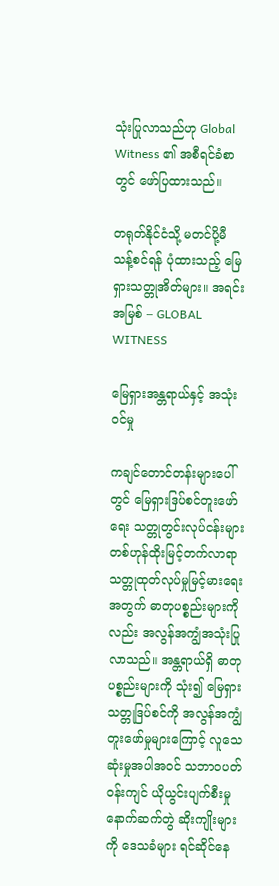သုံးပြုလာသည်ဟု Global Witness ၏ အစီရင်ခံစာတွင် ဖော်ပြထားသည်။

တရုတ်နိုင်ငံသို့ မတင်ပို့မီ သန့်စင်ရန် ပုံထားသည့် မြေရှားသတ္တုအိတ်များ။ အရင်းအမြစ် – GLOBAL WITNESS

မြေရှားအန္တရာယ်နှင့် အသုံးဝင်မှု

ကချင်တောင်တန်းများပေါ်တွင် မြေရှားဒြပ်စင်တူးဖော်ရေး သတ္တုတွင်းလုပ်ငန်းများ တစ်ဟုန်ထိုးမြင့်တက်လာရာ သတ္တုထုတ်လုပ်မှုမြင့်မားရေးအတွက် ဓာတုပစ္စည်းများကိုလည်း အလွန်အကျွံအသုံးပြုလာသည်။ အန္တရာယ်ရှိ ဓာတုပစ္စည်းများကို သုံး၍ မြေရှားသတ္တုဒြပ်စင်ကို အလွန်အကျွံတူးဖော်မှုများကြောင့် လူသေဆုံးမှုအပါအဝင် သဘာဝပတ်ဝန်းကျင် ယိုယွင်းပျက်စီးမှုနောက်ဆက်တွဲ ဆိုးကျိုးများကို ဒေသခံများ ရင်ဆိုင်နေ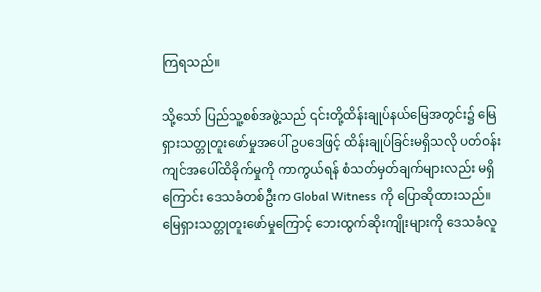ကြရသည်။

သို့သော် ပြည်သူ့စစ်အဖွဲ့သည် ၎င်းတို့ထိန်းချုပ်နယ်မြေအတွင်း၌ မြေရှားသတ္တုတူးဖော်မှုအပေါ် ဥပဒေဖြင့် ထိန်းချုပ်ခြင်းမရှိသလို ပတ်ဝန်းကျင်အပေါ်ထိခိုက်မှုကို ကာကွယ်ရန် စံသတ်မှတ်ချက်များလည်း မရှိကြောင်း ဒေသခံတစ်ဦးက Global Witness ကို ပြောဆိုထားသည်။ မြေရှားသတ္တုတူးဖော်မှုကြောင့် ဘေးထွက်ဆိုးကျိုးများကို ဒေသခံလူ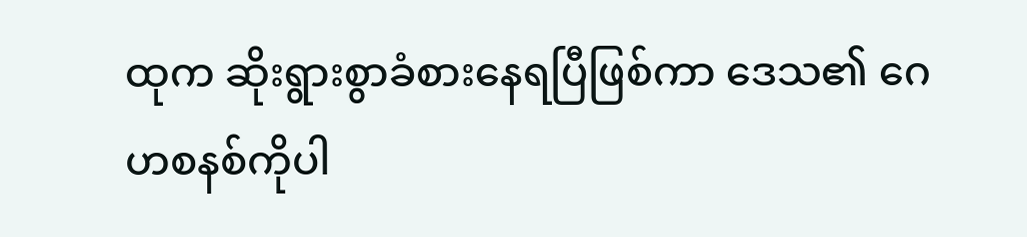ထုက ဆိုးရွားစွာခံစားနေရပြီဖြစ်ကာ ဒေသ၏ ဂေဟစနစ်ကိုပါ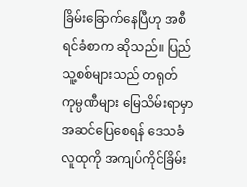ခြိမ်းခြောက်နေပြီဟု အစီရင်ခံစာက ဆိုသည်။ ပြည်သူ့စစ်များသည် တရုတ်ကုမ္ပဏီများ မြေသိမ်းရာမှာ အဆင်ပြေစေရန် ဒေသခံလူထုကို အကျပ်ကိုင်ခြိမ်း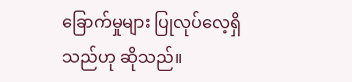ခြောက်မှုများ ပြုလုပ်လေ့ရှိသည်ဟု ဆိုသည်။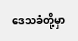ဒေသခံတို့မှာ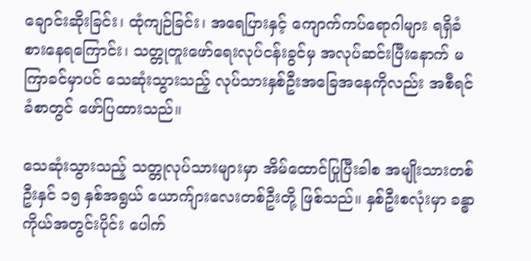ချောင်းဆိုးခြင်း၊ ထုံကျဉ်ခြင်း၊ အရေပြားနှင့် ကျောက်ကပ်ရောဂါများ ရရှိခံစားနေရကြောင်း၊ သတ္တုတူးဖော်ရေးလုပ်ငန်းခွင်မှ အလုပ်ဆင်းပြီးနောက် မကြာခင်မှာပင် သေဆုံးသွားသည့် လုပ်သားနှစ်ဦးအခြေအနေကိုလည်း အစီရင်ခံစာတွင် ဖော်ပြထားသည်။

သေဆုံးသွားသည့် သတ္တုလုပ်သားများမှာ အိမ်ထောင်ပြုပြီးခါစ အမျိုးသားတစ်ဦးနှင် ၁၅ နှစ်အရွယ် ယောက်ျားလေးတစ်ဦးတို့ ဖြစ်သည်။ နှစ်ဦးစလုံးမှာ ခန္ဓာကိုယ်အတွင်းပိုင်း ပေါက်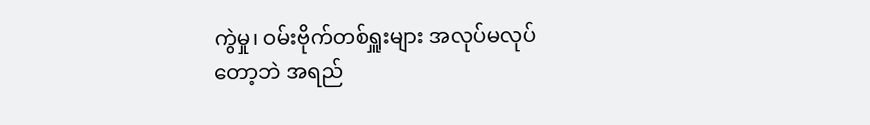ကွဲမှု၊ ဝမ်းဗိုက်တစ်ရှူးများ အလုပ်မလုပ်တော့ဘဲ အရည်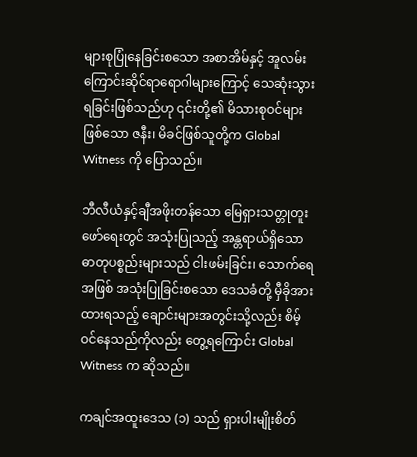များစုပြုံနေခြင်းစသော အစာအိမ်နှင့် အူလမ်းကြောင်းဆိုင်ရာရောဂါများကြောင့် သေဆုံးသွားရခြင်းဖြစ်သည်ဟု ၎င်းတို့၏ မိသားစုဝင်များဖြစ်သော ဇနီး၊ မိခင်ဖြစ်သူတို့က Global Witness ကို ပြောသည်။

ဘီလီယံနှင့်ချီအဖိုးတန်သော မြေရှားသတ္တုတူးဖော်ရေးတွင် အသုံးပြုသည့် အန္တရာယ်ရှိသော ဓာတုပစ္စည်းများသည် ငါးဖမ်းခြင်း၊ သောက်ရေအဖြစ် အသုံးပြုခြင်းစသော ဒေသခံတို့ မှီခိုအားထားရသည့် ချောင်းများအတွင်းသို့လည်း စိမ့်ဝင်နေသည်ကိုလည်း တွေ့ရကြောင်း Global Witness က ဆိုသည်။

ကချင်အထူးဒေသ (၁) သည် ရှားပါးမျိုးစိတ်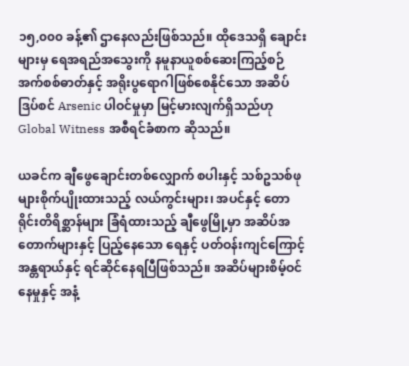၁၅,၀၀၀ ခန့်၏ ဌာနေလည်းဖြစ်သည်။ ထိုဒေသရှိ ချောင်းများမှ ရေအရည်အသွေးကို နမူနာယူစစ်ဆေးကြည့်စဉ် အက်စစ်ဓာတ်နှင့် အရိုးပွရောဂါဖြစ်စေနိုင်သော အဆိပ်ဒြပ်စင် Arsenic ပါဝင်မှုမှာ မြင့်မားလျက်ရှိသည်ဟု Global Witness အစီရင်ခံစာက ဆိုသည်။

ယခင်က ချီဖွေချောင်းတစ်လျှောက် စပါးနှင့် သစ်ဥသစ်ဖုများစိုက်ပျိုးထားသည့် လယ်ကွင်းများ၊ အပင်နှင့် တောရိုင်းတိရိစ္ဆာန်များ ခြံရံထားသည့် ချီဖွေမြို့မှာ အဆိပ်အတောက်များနှင့် ပြည့်နေသော ရေနှင့် ပတ်ဝန်းကျင်ကြောင့် အန္တရာယ်နှင့် ရင်ဆိုင်နေရပြီဖြစ်သည်။ အဆိပ်များစိမ့်ဝင်နေမှုနှင့် အနံ့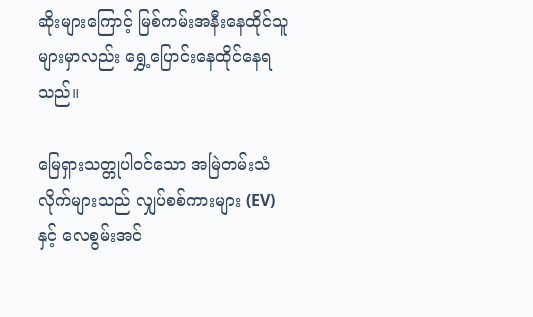ဆိုးများကြောင့် မြစ်ကမ်းအနီးနေထိုင်သူများမှာလည်း ရွှေ့ပြောင်းနေထိုင်နေရသည်။

မြေရှားသတ္တုပါဝင်သော အမြဲတမ်းသံလိုက်များသည် လျှပ်စစ်ကားများ (EV) နှင့် လေစွမ်းအင်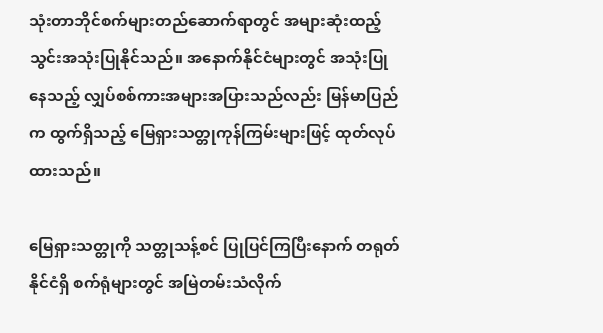သုံးတာဘိုင်စက်များတည်ဆောက်ရာတွင် အများဆုံးထည့်သွင်းအသုံးပြုနိုင်သည်။ အနောက်နိုင်ငံများတွင် အသုံးပြုနေသည့် လျှပ်စစ်ကားအများအပြားသည်လည်း မြန်မာပြည်က ထွက်ရှိသည့် မြေရှားသတ္တုကုန်ကြမ်းများဖြင့် ထုတ်လုပ်ထားသည်။

မြေရှားသတ္တုကို သတ္တုသန့်စင် ပြုပြင်ကြပြီးနောက် တရုတ်နိုင်ငံရှိ စက်ရုံများတွင် အမြဲတမ်းသံလိုက်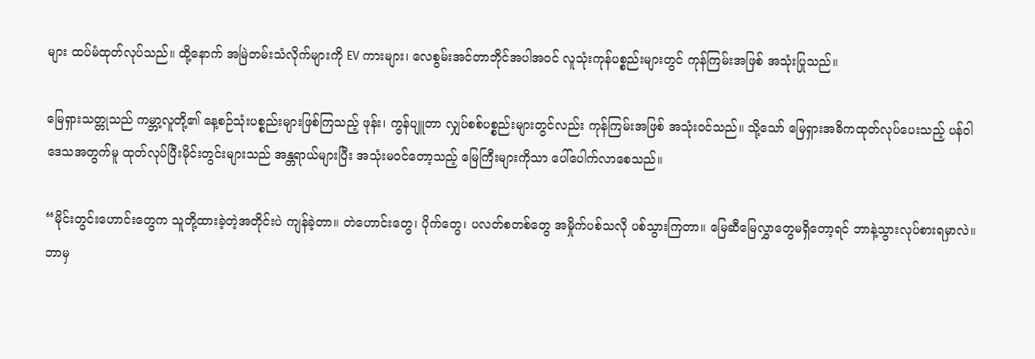များ ထပ်မံထုတ်လုပ်သည်။ ထို့နောက် အမြဲတမ်းသံလိုက်များကို EV ကားများ၊ လေစွမ်းအင်တာဘိုင်အပါအဝင် လူသုံးကုန်ပစ္စည်းများတွင် ကုန်ကြမ်းအဖြစ် အသုံးပြုသည်။

မြေရှားသတ္တုသည် ကမ္ဘာ့လူတို့၏ နေ့စဉ်သုံးပစ္စည်းများဖြစ်ကြသည့် ဖုန်း၊ ကွန်ပျူတာ လျှပ်စစ်ပစ္စည်းများတွင်လည်း ကုန်ကြမ်းအဖြစ် အသုံးဝင်သည်။ သို့သော် မြေရှားအဓိကထုတ်လုပ်ပေးသည့် ပန်ဝါဒေသအတွက်မူ ထုတ်လုပ်ပြီးမိုင်းတွင်းများသည် အန္တရာယ်များပြီး အသုံးမဝင်တော့သည့် မြေကြီးများကိုသာ ပေါ်ပေါက်လာစေသည်။

“မိုင်းတွင်းဟောင်းတွေက သူတို့ထားခဲ့တဲ့အတိုင်းပဲ ကျန်ခဲ့တာ။ တဲဟောင်းတွေ၊ ပိုက်တွေ၊ ပလတ်စတစ်တွေ အမှိုက်ပစ်သလို ပစ်သွားကြတာ။ မြေဆီမြေလွှာတွေမရှိတော့ရင် ဘာနဲ့သွားလုပ်စားရမှာလဲ။ ဘာမှ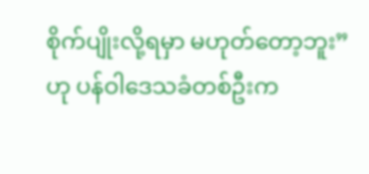စိုက်ပျိုးလို့ရမှာ မဟုတ်တော့ဘူး” ဟု ပန်ဝါဒေသခံတစ်ဦးက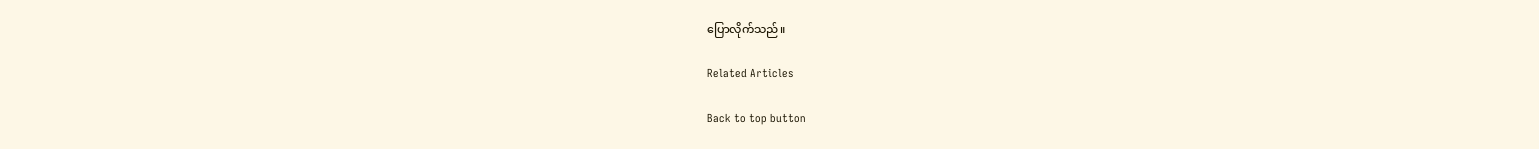ပြောလိုက်သည်။

Related Articles

Back to top button